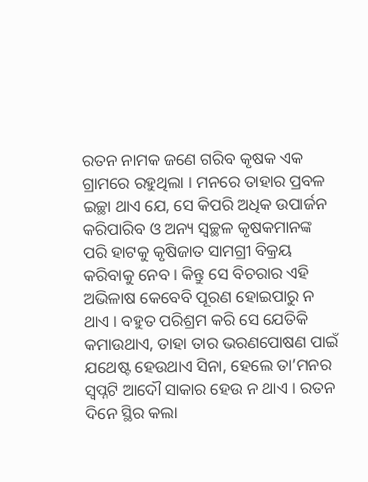ରତନ ନାମକ ଜଣେ ଗରିବ କୃଷକ ଏକ ଗ୍ରାମରେ ରହୁଥିଲା । ମନରେ ତାହାର ପ୍ରବଳ ଇଚ୍ଛା ଥାଏ ଯେ, ସେ କିପରି ଅଧିକ ଉପାର୍ଜନ କରିପାରିବ ଓ ଅନ୍ୟ ସ୍ୱଚ୍ଛଳ କୃଷକମାନଙ୍କ ପରି ହାଟକୁ କୃଷିଜାତ ସାମଗ୍ରୀ ବିକ୍ରୟ କରିବାକୁ ନେବ । କିନ୍ତୁ ସେ ବିଚରାର ଏହି ଅଭିଳାଷ କେବେବି ପୂରଣ ହୋଇପାରୁ ନ ଥାଏ । ବହୁତ ପରିଶ୍ରମ କରି ସେ ଯେତିକି କମାଉଥାଏ, ତାହା ତାର ଭରଣପୋଷଣ ପାଇଁ ଯଥେଷ୍ଟ ହେଉଥାଏ ସିନା, ହେଲେ ତା’ମନର ସ୍ୱପ୍ନଟି ଆଦୌ ସାକାର ହେଉ ନ ଥାଏ । ରତନ ଦିନେ ସ୍ଥିର କଲା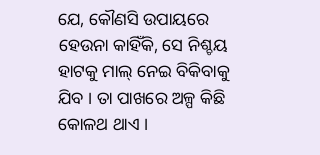ଯେ, କୌଣସି ଉପାୟରେ ହେଉନା କାହିଁକି, ସେ ନିଶ୍ଚୟ ହାଟକୁ ମାଲ୍ ନେଇ ବିକିବାକୁ ଯିବ । ତା ପାଖରେ ଅଳ୍ପ କିଛି କୋଳଥ ଥାଏ ।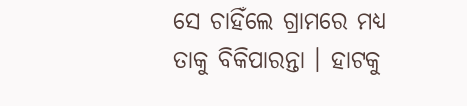ସେ ଚାହିଁଲେ ଗ୍ରାମରେ ମଧ୍ୟ ତାକୁ ବିକିପାରନ୍ତା । ହାଟକୁ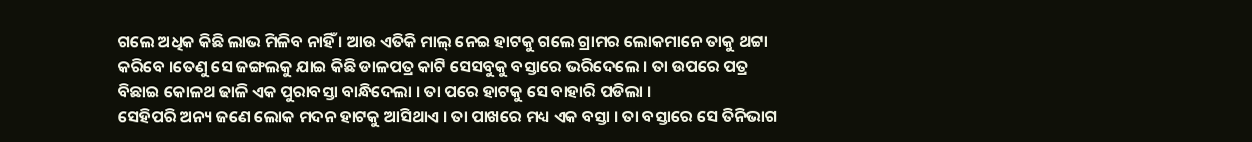ଗଲେ ଅଧିକ କିଛି ଲାଭ ମିଳିବ ନାହିଁ । ଆଉ ଏତିକି ମାଲ୍ ନେଇ ହାଟକୁ ଗଲେ ଗ୍ରାମର ଲୋକମାନେ ତାକୁ ଥଟ୍ଟା କରିବେ ।ତେଣୁ ସେ ଜଙ୍ଗଲକୁ ଯାଇ କିଛି ଡାଳପତ୍ର କାଟି ସେସବୁକୁ ବସ୍ତାରେ ଭରିଦେଲେ । ତା ଉପରେ ପତ୍ର ବିଛାଇ କୋଳଥ ଢାଳି ଏକ ପୁରାବସ୍ତା ବାନ୍ଧିଦେଲା । ତା ପରେ ହାଟକୁ ସେ ବାହାରି ପଡିଲା ।
ସେହିପରି ଅନ୍ୟ ଜଣେ ଲୋକ ମଦନ ହାଟକୁ ଆସିଥାଏ । ତା ପାଖରେ ମଧ୍ୟ ଏକ ବସ୍ତା । ତା ବସ୍ତାରେ ସେ ତିନିଭାଗ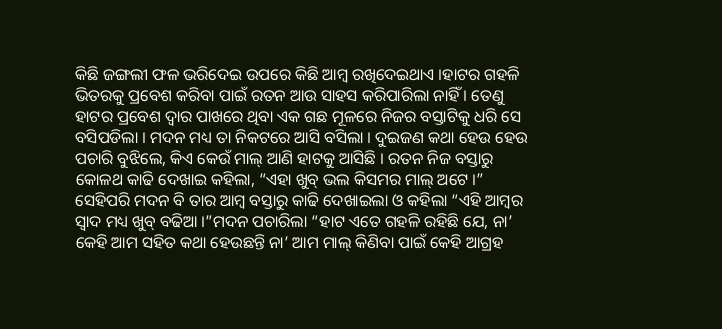କିଛି ଜଙ୍ଗଲୀ ଫଳ ଭରିଦେଇ ଉପରେ କିଛି ଆମ୍ବ ରଖିଦେଇଥାଏ ।ହାଟର ଗହଳି ଭିତରକୁ ପ୍ରବେଶ କରିବା ପାଇଁ ରତନ ଆଉ ସାହସ କରିପାରିଲା ନାହିଁ । ତେଣୁ ହାଟର ପ୍ରବେଶ ଦ୍ୱାର ପାଖରେ ଥିବା ଏକ ଗଛ ମୂଳରେ ନିଜର ବସ୍ତାଟିକୁ ଧରି ସେ ବସିପଡିଲା । ମଦନ ମଧ୍ୟ ତା ନିକଟରେ ଆସି ବସିଲା । ଦୁଇଜଣ କଥା ହେଉ ହେଉ ପଚାରି ବୁଝିଲେ, କିଏ କେଉଁ ମାଲ୍ ଆଣି ହାଟକୁ ଆସିଛି । ରତନ ନିଜ ବସ୍ତାରୁ କୋଳଥ କାଢି ଦେଖାଇ କହିଲା, “ଏହା ଖୁବ୍ ଭଲ କିସମର ମାଲ୍ ଅଟେ ।” ସେହିପରି ମଦନ ବି ତାର ଆମ୍ବ ବସ୍ତାରୁ କାଢି ଦେଖାଇଲା ଓ କହିଲା “ଏହି ଆମ୍ବର ସ୍ୱାଦ ମଧ୍ୟ ଖୁବ୍ ବଢିଆ ।”ମଦନ ପଚାରିଲା “ହାଟ ଏତେ ଗହଳି ରହିଛି ଯେ, ନା’ କେହି ଆମ ସହିତ କଥା ହେଉଛନ୍ତି ନା’ ଆମ ମାଲ୍ କିଣିବା ପାଇଁ କେହି ଆଗ୍ରହ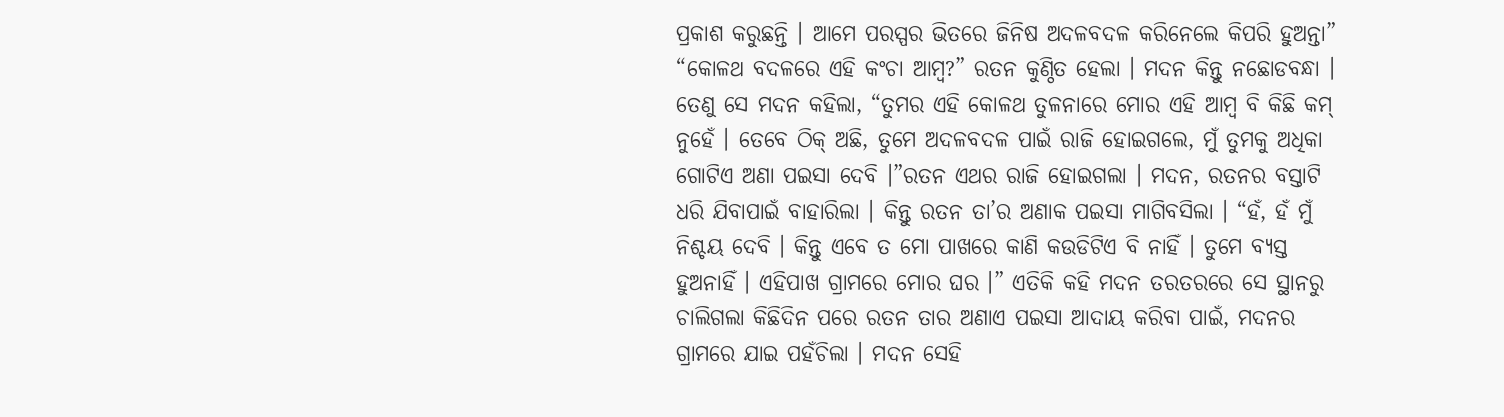ପ୍ରକାଶ କରୁଛନ୍ତି । ଆମେ ପରସ୍ପର ଭିତରେ ଜିନିଷ ଅଦଳବଦଳ କରିନେଲେ କିପରି ହୁଅନ୍ତା”
“କୋଳଥ ବଦଳରେ ଏହି କଂଚା ଆମ୍ବ?” ରତନ କୁଣ୍ଠିତ ହେଲା । ମଦନ କିନ୍ତୁ ନଛୋଡବନ୍ଧା । ତେଣୁ ସେ ମଦନ କହିଲା, “ତୁମର ଏହି କୋଳଥ ତୁଳନାରେ ମୋର ଏହି ଆମ୍ବ ବି କିଛି କମ୍ ନୁହେଁ । ତେବେ ଠିକ୍ ଅଛି, ତୁମେ ଅଦଳବଦଳ ପାଇଁ ରାଜି ହୋଇଗଲେ, ମୁଁ ତୁମକୁ ଅଧିକା ଗୋଟିଏ ଅଣା ପଇସା ଦେବି ।”ରତନ ଏଥର ରାଜି ହୋଇଗଲା । ମଦନ, ରତନର ବସ୍ତାଟି ଧରି ଯିବାପାଇଁ ବାହାରିଲା । କିନ୍ତୁ ରତନ ତା’ର ଅଣାକ ପଇସା ମାଗିବସିଲା । “ହଁ, ହଁ ମୁଁ ନିଶ୍ଚୟ ଦେବି । କିନ୍ତୁ ଏବେ ତ ମୋ ପାଖରେ କାଣି କଉଡିଟିଏ ବି ନାହିଁ । ତୁମେ ବ୍ୟସ୍ତ ହୁଅନାହିଁ । ଏହିପାଖ ଗ୍ରାମରେ ମୋର ଘର ।” ଏତିକି କହି ମଦନ ତରତରରେ ସେ ସ୍ଥାନରୁ ଚାଲିଗଲା କିଛିଦିନ ପରେ ରତନ ତାର ଅଣାଏ ପଇସା ଆଦାୟ କରିବା ପାଇଁ, ମଦନର ଗ୍ରାମରେ ଯାଇ ପହଁଚିଲା । ମଦନ ସେହି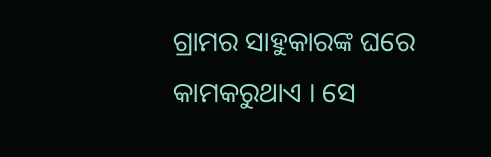ଗ୍ରାମର ସାହୁକାରଙ୍କ ଘରେ କାମକରୁଥାଏ । ସେ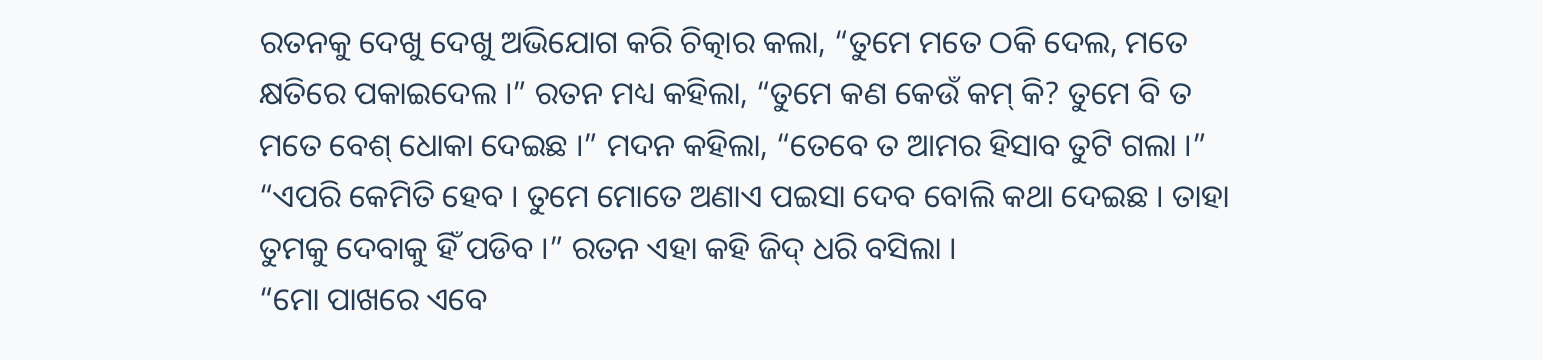ରତନକୁ ଦେଖୁ ଦେଖୁ ଅଭିଯୋଗ କରି ଚିତ୍କାର କଲା, “ତୁମେ ମତେ ଠକି ଦେଲ, ମତେ କ୍ଷତିରେ ପକାଇଦେଲ ।” ରତନ ମଧ୍ୟ କହିଲା, “ତୁମେ କଣ କେଉଁ କମ୍ କି? ତୁମେ ବି ତ ମତେ ବେଶ୍ ଧୋକା ଦେଇଛ ।” ମଦନ କହିଲା, “ତେବେ ତ ଆମର ହିସାବ ତୁଟି ଗଲା ।” “ଏପରି କେମିତି ହେବ । ତୁମେ ମୋତେ ଅଣାଏ ପଇସା ଦେବ ବୋଲି କଥା ଦେଇଛ । ତାହା ତୁମକୁ ଦେବାକୁ ହିଁ ପଡିବ ।” ରତନ ଏହା କହି ଜିଦ୍ ଧରି ବସିଲା ।
“ମୋ ପାଖରେ ଏବେ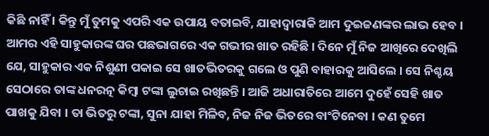କିଛି ନାହିଁ । କିନ୍ତୁ ମୁଁ ତୁମକୁ ଏପରି ଏକ ଉପାୟ ବତାଇବି, ଯାହାଦ୍ୱାରାକି ଆମ ଦୁଇଜଣଙ୍କର ଲାଭ ହେବ । ଆମର ଏହି ସାହୁକାରଙ୍କ ଘର ପଛଭାଗରେ ଏକ ଗଭୀର ଖାତ ରହିଛି । ଦିନେ ମୁଁ ନିଜ ଆଖିରେ ଦେଖିଲି ଯେ, ସାହୁକାର ଏକ ନିଶୁଣୀ ପକାଇ ସେ ଖାତଭିତରକୁ ଗଲେ ଓ ପୁଣି ବାହାରକୁ ଆସିଲେ । ସେ ନିଶ୍ଚୟ ସେଠାରେ ତାଙ୍କ ଧନରତ୍ନ କିମ୍ବା ଟଙ୍କା ଲୁଚାଇ ରଖିଛନ୍ତି । ଆଜି ଅଧାରାତିରେ ଆମେ ଦୁହେଁ ସେହି ଖାତ ପାଖକୁ ଯିବା । ତା ଭିତରୁ ଟଙ୍କା, ସୁନା ଯାହା ମିଳିବ, ନିଜ ନିଜ ଭିତରେ ବାଂଟିନେବା । କଣ ତୁମେ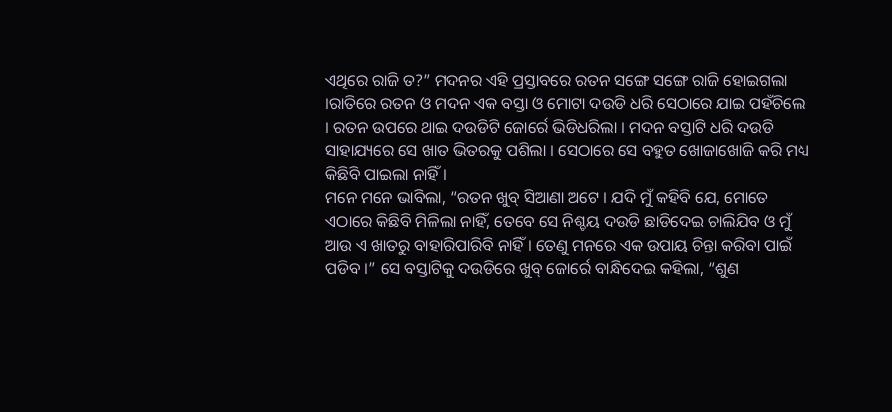ଏଥିରେ ରାଜି ତ?” ମଦନର ଏହି ପ୍ରସ୍ତାବରେ ରତନ ସଙ୍ଗେ ସଙ୍ଗେ ରାଜି ହୋଇଗଲା ।ରାତିରେ ରତନ ଓ ମଦନ ଏକ ବସ୍ତା ଓ ମୋଟା ଦଉଡି ଧରି ସେଠାରେ ଯାଇ ପହଁଚିଲେ । ରତନ ଉପରେ ଥାଇ ଦଉଡିଟି ଜୋର୍ରେ ଭିଡିଧରିଲା । ମଦନ ବସ୍ତାଟି ଧରି ଦଉଡି ସାହାଯ୍ୟରେ ସେ ଖାତ ଭିତରକୁ ପଶିଲା । ସେଠାରେ ସେ ବହୁତ ଖୋଜାଖୋଜି କରି ମଧ୍ୟ କିଛିବି ପାଇଲା ନାହିଁ ।
ମନେ ମନେ ଭାବିଲା, “ରତନ ଖୁବ୍ ସିଆଣା ଅଟେ । ଯଦି ମୁଁ କହିବି ଯେ, ମୋତେ ଏଠାରେ କିଛିବି ମିଳିଲା ନାହିଁ, ତେବେ ସେ ନିଶ୍ଚୟ ଦଉଡି ଛାଡିଦେଇ ଚାଲିଯିବ ଓ ମୁଁ ଆଉ ଏ ଖାତରୁ ବାହାରିପାରିବି ନାହିଁ । ତେଣୁ ମନରେ ଏକ ଉପାୟ ଚିନ୍ତା କରିବା ପାଇଁ ପଡିବ ।” ସେ ବସ୍ତାଟିକୁ ଦଉଡିରେ ଖୁବ୍ ଜୋର୍ରେ ବାନ୍ଧିଦେଇ କହିଲା, “ଶୁଣ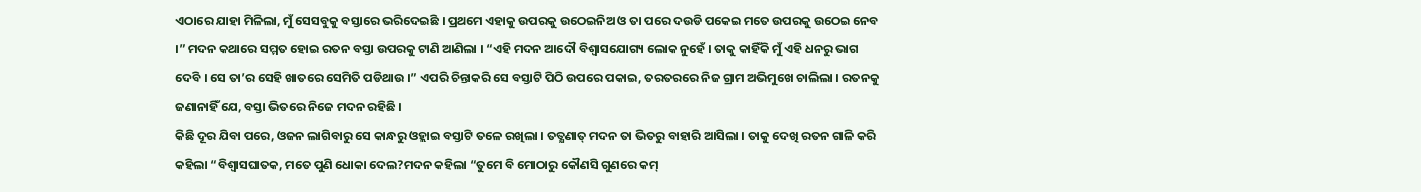ଏଠାରେ ଯାହା ମିଳିଲା, ମୁଁ ସେସବୁକୁ ବସ୍ତାରେ ଭରିଦେଇଛି । ପ୍ରଥମେ ଏହାକୁ ଉପରକୁ ଉଠେଇନିଅ ଓ ତା ପରେ ଦଉଡି ପକେଇ ମତେ ଉପରକୁ ଉଠେଇ ନେବ ।” ମଦନ କଥାରେ ସମ୍ମତ ହୋଇ ରତନ ବସ୍ତା ଉପରକୁ ଟାଣି ଆଣିଲା । “ଏହି ମଦନ ଆଦୌ ବିଶ୍ୱାସଯୋଗ୍ୟ ଲୋକ ନୁହେଁ । ତାକୁ କାହିଁକି ମୁଁ ଏହି ଧନରୁ ଭାଗ ଦେବି । ସେ ତା’ର ସେହି ଖାତରେ ସେମିତି ପଡିଥାଉ ।” ଏପରି ଚିନ୍ତାକରି ସେ ବସ୍ତାଟି ପିଠି ଉପରେ ପକାଇ, ତରତରରେ ନିଜ ଗ୍ରାମ ଅଭିମୁଖେ ଚାଲିଲା । ରତନକୁ ଜଣାନାହିଁ ଯେ, ବସ୍ତା ଭିତରେ ନିଜେ ମଦନ ରହିଛି ।
କିଛି ଦୂର ଯିବା ପରେ, ଓଜନ ଲାଗିବାରୁ ସେ କାନ୍ଧରୁ ଓହ୍ଲାଇ ବସ୍ତାଟି ତଳେ ରଖିଲା । ତତ୍କ୍ଷଣାତ୍ ମଦନ ତା ଭିତରୁ ବାହାରି ଆସିଲା । ତାକୁ ଦେଖି ରତନ ଗାଳି କରି କହିଲା “ବିଶ୍ୱାସଘାତକ, ମତେ ପୁଣି ଧୋକା ଦେଲ?ମଦନ କହିଲା “ତୁମେ ବି ମୋଠାରୁ କୌଣସି ଗୁଣରେ କମ୍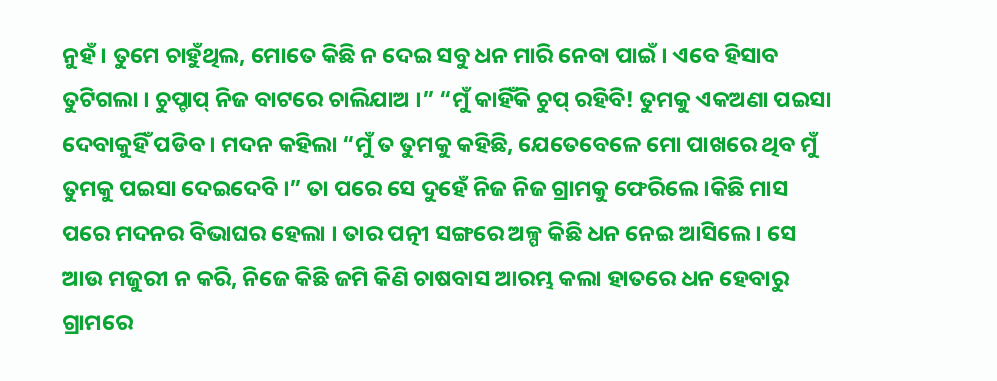ନୁହଁ । ତୁମେ ଚାହୁଁଥିଲ, ମୋତେ କିଛି ନ ଦେଇ ସବୁ ଧନ ମାରି ନେବା ପାଇଁ । ଏବେ ହିସାବ ତୁଟିଗଲା । ଚୁପ୍ଚାପ୍ ନିଜ ବାଟରେ ଚାଲିଯାଅ ।” “ମୁଁ କାହିଁକି ଚୁପ୍ ରହିବି! ତୁମକୁ ଏକଅଣା ପଇସା ଦେବାକୁହିଁ ପଡିବ । ମଦନ କହିଲା “ମୁଁ ତ ତୁମକୁ କହିଛି, ଯେତେବେଳେ ମୋ ପାଖରେ ଥିବ ମୁଁ ତୁମକୁ ପଇସା ଦେଇଦେବି ।” ତା ପରେ ସେ ଦୁହେଁ ନିଜ ନିଜ ଗ୍ରାମକୁ ଫେରିଲେ ।କିଛି ମାସ ପରେ ମଦନର ବିଭାଘର ହେଲା । ତାର ପତ୍ନୀ ସଙ୍ଗରେ ଅଳ୍ପ କିଛି ଧନ ନେଇ ଆସିଲେ । ସେ ଆଉ ମଜୁରୀ ନ କରି, ନିଜେ କିଛି ଜମି କିଣି ଚାଷବାସ ଆରମ୍ଭ କଲା ହାତରେ ଧନ ହେବାରୁ ଗ୍ରାମରେ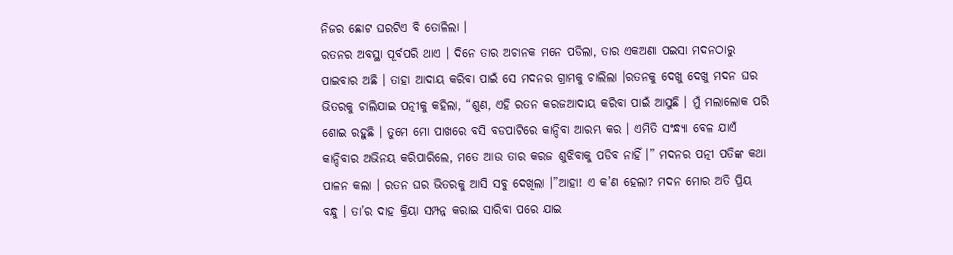ନିଜର ଛୋଟ ଘରଟିଏ ବି ତୋଳିଲା ।
ରତନର ଅବସ୍ଥା ପୂର୍ବପରି ଥାଏ । ଦିନେ ତାର ଅଚାନକ ମନେ ପଡିଲା, ତାର ଏକଅଣା ପଇସା ମଦନଠାରୁ ପାଇବାର ଅଛି । ତାହା ଆଦାୟ କରିବା ପାଇଁ ସେ ମଦନର ଗ୍ରାମକୁ ଚାଲିଲା ।ରତନକୁ ଦେଖୁ ଦେଖୁ ମଦନ ଘର ଭିତରକୁ ଚାଲିଯାଇ ପତ୍ନୀକୁ କହିଲା, “ଶୁଣ, ଏହି ରତନ କରଜଆଦାୟ କରିବା ପାଇଁ ଆସୁଛି । ମୁଁ ମଲାଲୋକ ପରି ଶୋଇ ରହୁଛି । ତୁମେ ମୋ ପାଖରେ ବସି ବଡପାଟିରେ କାନ୍ଦିବା ଆରମ୍ଭ କର । ଏମିତି ସଂନ୍ଧ୍ୟା ବେଳ ଯାଏଁ କାନ୍ଦିବାର ଅଭିନୟ କରିପାରିଲେ, ମତେ ଆଉ ତାର କରଜ ଶୁଝିବାକୁ ପଡିବ ନାହିଁ ।” ମଦନର ପତ୍ନୀ ପତିଙ୍କ କଥା ପାଳନ କଲା । ରତନ ଘର ଭିତରକୁ ଆସି ସବୁ ଦେଖିଲା ।”ଆହା! ଏ କ’ଣ ହେଲା? ମଦନ ମୋର ଅତି ପ୍ରିୟ ବନ୍ଧୁ । ତା’ର ଦାହ କ୍ରିୟା ସମ୍ପନ୍ନ କରାଇ ସାରିବା ପରେ ଯାଇ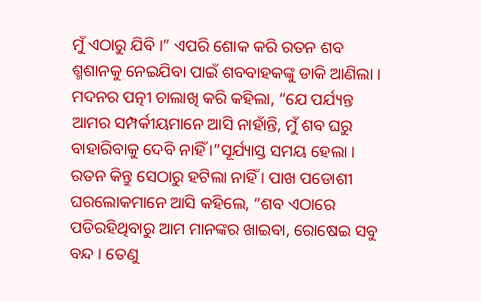ମୁଁ ଏଠାରୁ ଯିବି ।” ଏପରି ଶୋକ କରି ରତନ ଶବ ଶ୍ମଶାନକୁ ନେଇଯିବା ପାଇଁ ଶବବାହକଙ୍କୁ ଡାକି ଆଣିଲା ।
ମଦନର ପତ୍ନୀ ଚାଲାଖି କରି କହିଲା, “ଯେ ପର୍ଯ୍ୟନ୍ତ ଆମର ସମ୍ପର୍କୀୟମାନେ ଆସି ନାହାଁନ୍ତି, ମୁଁ ଶବ ଘରୁ ବାହାରିବାକୁ ଦେବି ନାହିଁ ।”ସୂର୍ଯ୍ୟାସ୍ତ ସମୟ ହେଲା । ରତନ କିନ୍ତୁ ସେଠାରୁ ହଟିଲା ନାହିଁ । ପାଖ ପଡୋଶୀ ଘରଲୋକମାନେ ଆସି କହିଲେ, “ଶବ ଏଠାରେ ପଡିରହିଥିବାରୁ ଆମ ମାନଙ୍କର ଖାଇବା, ରୋଷେଇ ସବୁ ବନ୍ଦ । ତେଣୁ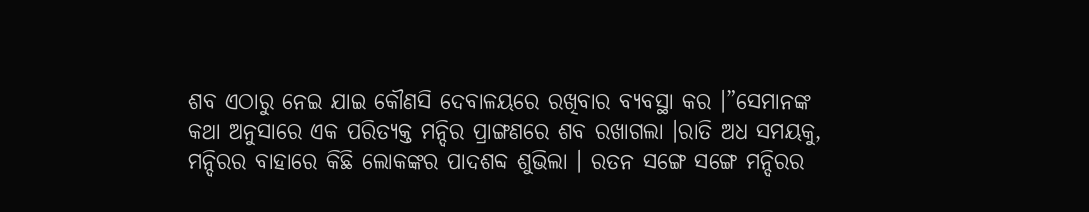ଶବ ଏଠାରୁ ନେଇ ଯାଇ କୌଣସି ଦେବାଳୟରେ ରଖିବାର ବ୍ୟବସ୍ଥା କର ।”ସେମାନଙ୍କ କଥା ଅନୁସାରେ ଏକ ପରିତ୍ୟକ୍ତ ମନ୍ଦିର ପ୍ରାଙ୍ଗଣରେ ଶବ ରଖାଗଲା ।ରାତି ଅଧ ସମୟକୁ, ମନ୍ଦିରର ବାହାରେ କିଛି ଲୋକଙ୍କର ପାଦଶବ୍ଦ ଶୁଭିଲା । ରତନ ସଙ୍ଗେ ସଙ୍ଗେ ମନ୍ଦିରର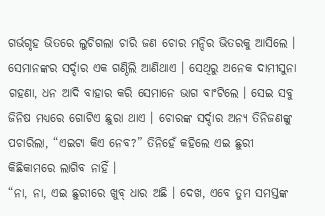ଗର୍ଭଗୃହ ଭିତରେ ଲୁଚିଗଲା ଚାରି ଜଣ ଚୋର ମନ୍ଦିର ଭିତରକୁ ଆସିଲେ । ସେମାନଙ୍କର ସର୍ଦ୍ଦାର ଏକ ଗଣ୍ଠିଲି ଆଣିଥାଏ । ସେଥିରୁ ଅନେକ ଦାମୀସୁନା ଗହଣା, ଧନ ଆଦି ବାହାର କରି ସେମାନେ ଭାଗ ବାଂଟିଲେ । ସେଇ ସବୁ ଜିନିଷ ମଧ୍ୟରେ ଗୋଟିଏ ଛୁରା ଥାଏ । ଚୋରଙ୍କ ସର୍ଦ୍ଦାର ଅନ୍ୟ ତିନିଜଣଙ୍କୁ ପଚାରିଲା, “ଏଇଟା କିଏ ନେବ?” ତିନିହେଁ କହିଲେ ଏଇ ଛୁରୀ କିଛିକାମରେ ଲାଗିବ ନାହିଁ ।
“ନା, ନା, ଏଇ ଛୁରୀରେ ଖୁବ୍ ଧାର ଅଛି । ଦେଖ, ଏବେ ତୁମ ସମସ୍ତଙ୍କ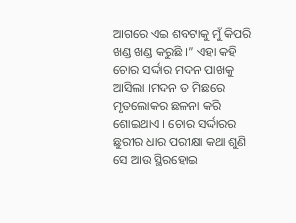ଆଗରେ ଏଇ ଶବଟାକୁ ମୁଁ କିପରି ଖଣ୍ଡ ଖଣ୍ଡ କରୁଛି ।” ଏହା କହି ଚୋର ସର୍ଦ୍ଦାର ମଦନ ପାଖକୁ ଆସିଲା ।ମଦନ ତ ମିଛରେ ମୃତଲୋକର ଛଳନା କରି ଶୋଇଥାଏ । ଚୋର ସର୍ଦ୍ଦାରର ଛୁରୀର ଧାର ପରୀକ୍ଷା କଥା ଶୁଣି ସେ ଆଉ ସ୍ଥିରହୋଇ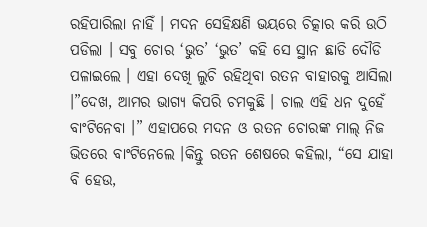ରହିପାରିଲା ନାହିଁ । ମଦନ ସେହିକ୍ଷଣି ଭୟରେ ଚିତ୍କାର କରି ଉଠି ପଡିଲା । ସବୁ ଚୋର ‘ଭୁତ’ ‘ଭୁତ’ କହି ସେ ସ୍ଥାନ ଛାଡି ଦୌଡି ପଳାଇଲେ । ଏହା ଦେଖି ଲୁଚି ରହିଥିବା ରତନ ବାହାରକୁ ଆସିଲା ।”ଦେଖ, ଆମର ଭାଗ୍ୟ କିପରି ଚମକୁଛି । ଚାଲ ଏହି ଧନ ଦୁହେଁ ବାଂଟିନେବା ।” ଏହାପରେ ମଦନ ଓ ରତନ ଚୋରଙ୍କ ମାଲ୍ ନିଜ ଭିତରେ ବାଂଟିନେଲେ ।କିନ୍ତୁ ରତନ ଶେଷରେ କହିଲା, “ସେ ଯାହା ବି ହେଉ,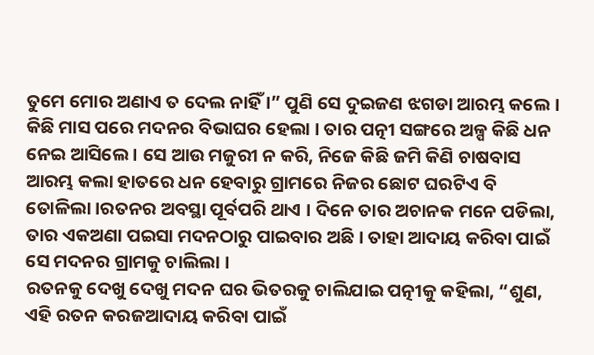ତୁମେ ମୋର ଅଣାଏ ତ ଦେଲ ନାହିଁ ।” ପୁଣି ସେ ଦୁଇଜଣ ଝଗଡା ଆରମ୍ଭ କଲେ । କିଛି ମାସ ପରେ ମଦନର ବିଭାଘର ହେଲା । ତାର ପତ୍ନୀ ସଙ୍ଗରେ ଅଳ୍ପ କିଛି ଧନ ନେଇ ଆସିଲେ । ସେ ଆଉ ମଜୁରୀ ନ କରି, ନିଜେ କିଛି ଜମି କିଣି ଚାଷବାସ ଆରମ୍ଭ କଲା ହାତରେ ଧନ ହେବାରୁ ଗ୍ରାମରେ ନିଜର ଛୋଟ ଘରଟିଏ ବି ତୋଳିଲା ।ରତନର ଅବସ୍ଥା ପୂର୍ବପରି ଥାଏ । ଦିନେ ତାର ଅଚାନକ ମନେ ପଡିଲା, ତାର ଏକଅଣା ପଇସା ମଦନଠାରୁ ପାଇବାର ଅଛି । ତାହା ଆଦାୟ କରିବା ପାଇଁ ସେ ମଦନର ଗ୍ରାମକୁ ଚାଲିଲା ।
ରତନକୁ ଦେଖୁ ଦେଖୁ ମଦନ ଘର ଭିତରକୁ ଚାଲିଯାଇ ପତ୍ନୀକୁ କହିଲା, “ଶୁଣ, ଏହି ରତନ କରଜଆଦାୟ କରିବା ପାଇଁ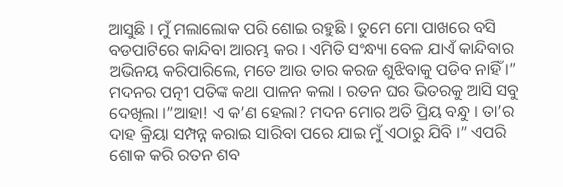ଆସୁଛି । ମୁଁ ମଲାଲୋକ ପରି ଶୋଇ ରହୁଛି । ତୁମେ ମୋ ପାଖରେ ବସି ବଡପାଟିରେ କାନ୍ଦିବା ଆରମ୍ଭ କର । ଏମିତି ସଂନ୍ଧ୍ୟା ବେଳ ଯାଏଁ କାନ୍ଦିବାର ଅଭିନୟ କରିପାରିଲେ, ମତେ ଆଉ ତାର କରଜ ଶୁଝିବାକୁ ପଡିବ ନାହିଁ ।” ମଦନର ପତ୍ନୀ ପତିଙ୍କ କଥା ପାଳନ କଲା । ରତନ ଘର ଭିତରକୁ ଆସି ସବୁ ଦେଖିଲା ।”ଆହା! ଏ କ’ଣ ହେଲା? ମଦନ ମୋର ଅତି ପ୍ରିୟ ବନ୍ଧୁ । ତା’ର ଦାହ କ୍ରିୟା ସମ୍ପନ୍ନ କରାଇ ସାରିବା ପରେ ଯାଇ ମୁଁ ଏଠାରୁ ଯିବି ।” ଏପରି ଶୋକ କରି ରତନ ଶବ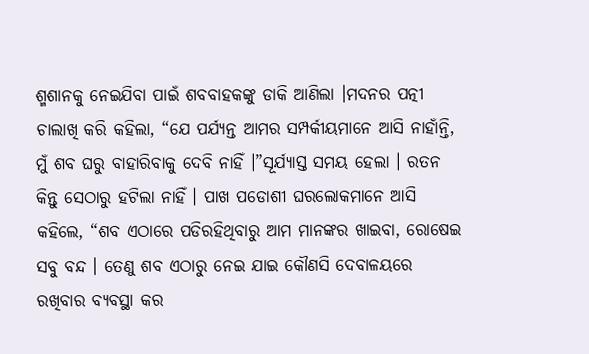ଶ୍ମଶାନକୁ ନେଇଯିବା ପାଇଁ ଶବବାହକଙ୍କୁ ଡାକି ଆଣିଲା ।ମଦନର ପତ୍ନୀ ଚାଲାଖି କରି କହିଲା, “ଯେ ପର୍ଯ୍ୟନ୍ତ ଆମର ସମ୍ପର୍କୀୟମାନେ ଆସି ନାହାଁନ୍ତି, ମୁଁ ଶବ ଘରୁ ବାହାରିବାକୁ ଦେବି ନାହିଁ ।”ସୂର୍ଯ୍ୟାସ୍ତ ସମୟ ହେଲା । ରତନ କିନ୍ତୁ ସେଠାରୁ ହଟିଲା ନାହିଁ । ପାଖ ପଡୋଶୀ ଘରଲୋକମାନେ ଆସି କହିଲେ, “ଶବ ଏଠାରେ ପଡିରହିଥିବାରୁ ଆମ ମାନଙ୍କର ଖାଇବା, ରୋଷେଇ ସବୁ ବନ୍ଦ । ତେଣୁ ଶବ ଏଠାରୁ ନେଇ ଯାଇ କୌଣସି ଦେବାଳୟରେ ରଖିବାର ବ୍ୟବସ୍ଥା କର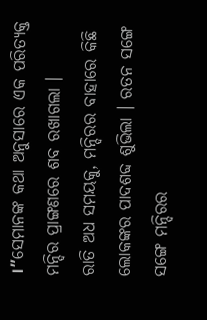।”ସେମାନଙ୍କ କଥା ଅନୁସାରେ ଏକ ପରିତ୍ୟକ୍ତ ମନ୍ଦିର ପ୍ରାଙ୍ଗଣରେ ଶବ ରଖାଗଲା ।
ରାତି ଅଧ ସମୟକୁ, ମନ୍ଦିରର ବାହାରେ କିଛି ଲୋକଙ୍କର ପାଦଶବ୍ଦ ଶୁଭିଲା । ରତନ ସଙ୍ଗେ ସଙ୍ଗେ ମନ୍ଦିରର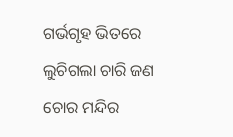ଗର୍ଭଗୃହ ଭିତରେ ଲୁଚିଗଲା ଚାରି ଜଣ ଚୋର ମନ୍ଦିର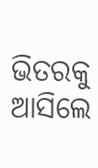ଭିତରକୁ ଆସିଲେ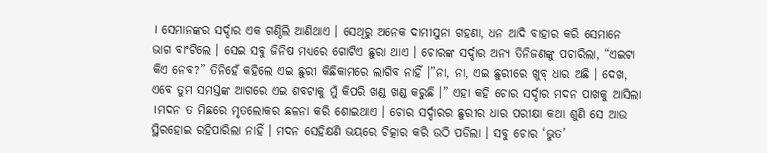। ସେମାନଙ୍କର ସର୍ଦ୍ଦାର ଏକ ଗଣ୍ଠିଲି ଆଣିଥାଏ । ସେଥିରୁ ଅନେକ ଦାମୀସୁନା ଗହଣା, ଧନ ଆଦି ବାହାର କରି ସେମାନେ ଭାଗ ବାଂଟିଲେ । ସେଇ ସବୁ ଜିନିଷ ମଧ୍ୟରେ ଗୋଟିଏ ଛୁରା ଥାଏ । ଚୋରଙ୍କ ସର୍ଦ୍ଦାର ଅନ୍ୟ ତିନିଜଣଙ୍କୁ ପଚାରିଲା, “ଏଇଟା କିଏ ନେବ?” ତିନିହେଁ କହିଲେ ଏଇ ଛୁରୀ କିଛିକାମରେ ଲାଗିବ ନାହିଁ ।”ନା, ନା, ଏଇ ଛୁରୀରେ ଖୁବ୍ ଧାର ଅଛି । ଦେଖ, ଏବେ ତୁମ ସମସ୍ତଙ୍କ ଆଗରେ ଏଇ ଶବଟାକୁ ମୁଁ କିପରି ଖଣ୍ଡ ଖଣ୍ଡ କରୁଛି ।” ଏହା କହି ଚୋର ସର୍ଦ୍ଦାର ମଦନ ପାଖକୁ ଆସିଲା ।ମଦନ ତ ମିଛରେ ମୃତଲୋକର ଛଳନା କରି ଶୋଇଥାଏ । ଚୋର ସର୍ଦ୍ଦାରର ଛୁରୀର ଧାର ପରୀକ୍ଷା କଥା ଶୁଣି ସେ ଆଉ ସ୍ଥିରହୋଇ ରହିପାରିଲା ନାହିଁ । ମଦନ ସେହିକ୍ଷଣି ଭୟରେ ଚିତ୍କାର କରି ଉଠି ପଡିଲା । ସବୁ ଚୋର ‘ଭୁତ’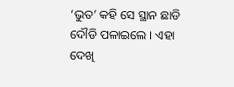‘ଭୁତ’ କହି ସେ ସ୍ଥାନ ଛାଡି ଦୌଡି ପଳାଇଲେ । ଏହା ଦେଖି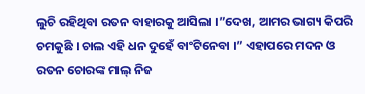ଲୁଚି ରହିଥିବା ରତନ ବାହାରକୁ ଆସିଲା ।”ଦେଖ, ଆମର ଭାଗ୍ୟ କିପରି ଚମକୁଛି । ଚାଲ ଏହି ଧନ ଦୁହେଁ ବାଂଟିନେବା ।” ଏହାପରେ ମଦନ ଓ ରତନ ଚୋରଙ୍କ ମାଲ୍ ନିଜ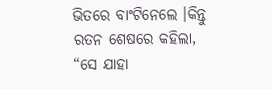ଭିତରେ ବାଂଟିନେଲେ ।କିନ୍ତୁ ରତନ ଶେଷରେ କହିଲା, “ସେ ଯାହା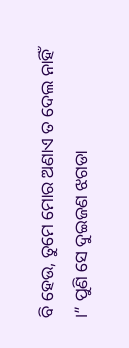ବି ହେଉ, ତୁମେ ମୋର ଅଣାଏ ତ ଦେଲ ନାହିଁ ।” ପୁଣି ସେ ଦୁଇଜଣ ଝଗଡା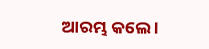ଆରମ୍ଭ କଲେ ।